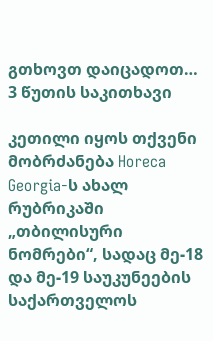გთხოვთ დაიცადოთ…
3 წუთის საკითხავი

კეთილი იყოს თქვენი მობრძანება Horeca Georgia-ს ახალ რუბრიკაში „თბილისური ნომრები“, სადაც მე-18 და მე-19 საუკუნეების საქართველოს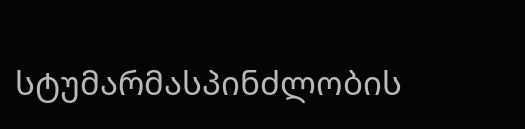სტუმარმასპინძლობის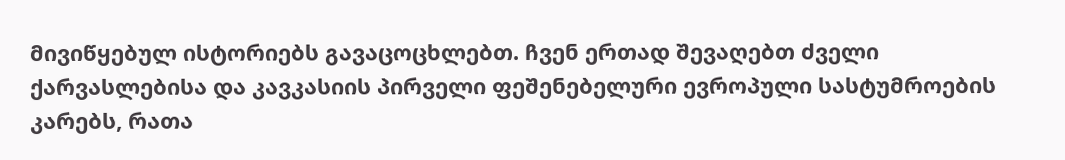მივიწყებულ ისტორიებს გავაცოცხლებთ. ჩვენ ერთად შევაღებთ ძველი ქარვასლებისა და კავკასიის პირველი ფეშენებელური ევროპული სასტუმროების კარებს, რათა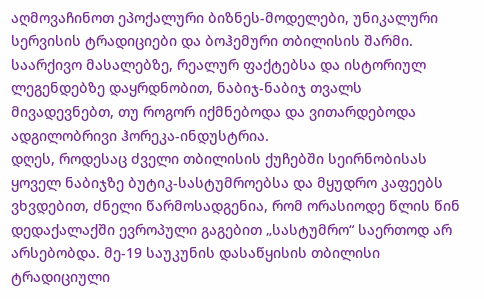აღმოვაჩინოთ ეპოქალური ბიზნეს-მოდელები, უნიკალური სერვისის ტრადიციები და ბოჰემური თბილისის შარმი. საარქივო მასალებზე, რეალურ ფაქტებსა და ისტორიულ ლეგენდებზე დაყრდნობით, ნაბიჯ-ნაბიჯ თვალს მივადევნებთ, თუ როგორ იქმნებოდა და ვითარდებოდა ადგილობრივი ჰორეკა-ინდუსტრია.
დღეს, როდესაც ძველი თბილისის ქუჩებში სეირნობისას ყოველ ნაბიჯზე ბუტიკ-სასტუმროებსა და მყუდრო კაფეებს ვხვდებით, ძნელი წარმოსადგენია, რომ ორასიოდე წლის წინ დედაქალაქში ევროპული გაგებით „სასტუმრო“ საერთოდ არ არსებობდა. მე-19 საუკუნის დასაწყისის თბილისი ტრადიციული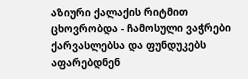აზიური ქალაქის რიტმით ცხოვრობდა - ჩამოსული ვაჭრები ქარვასლებსა და ფუნდუკებს აფარებდნენ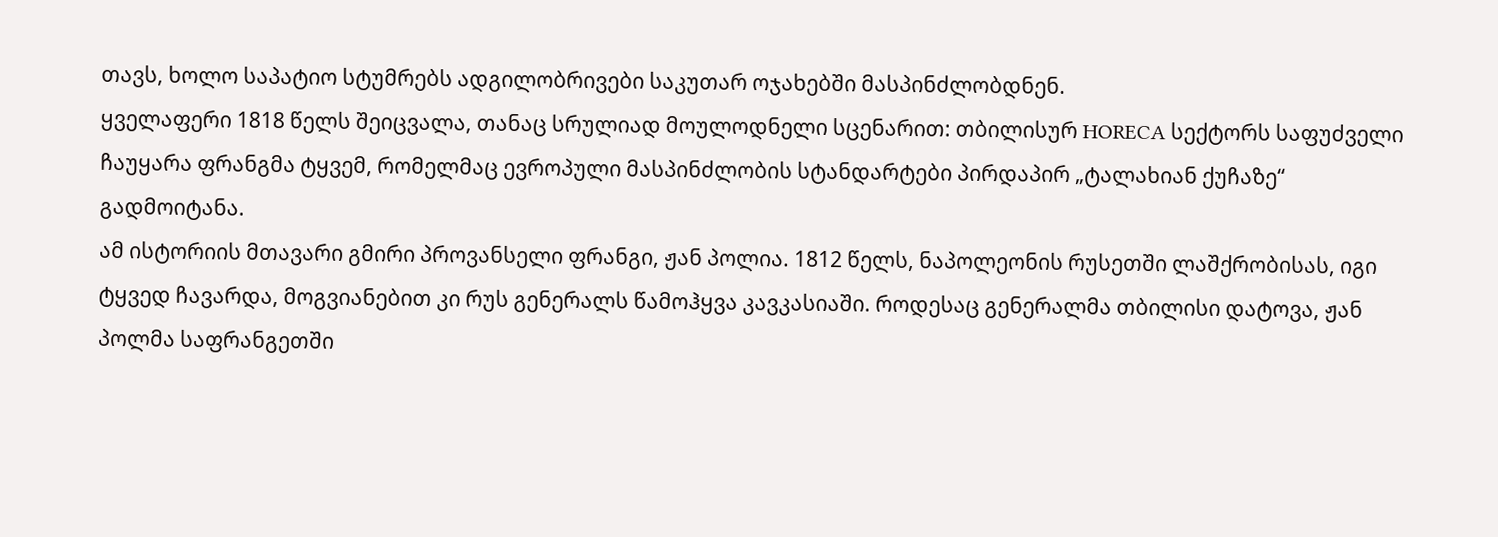თავს, ხოლო საპატიო სტუმრებს ადგილობრივები საკუთარ ოჯახებში მასპინძლობდნენ.
ყველაფერი 1818 წელს შეიცვალა, თანაც სრულიად მოულოდნელი სცენარით: თბილისურ HORECA სექტორს საფუძველი ჩაუყარა ფრანგმა ტყვემ, რომელმაც ევროპული მასპინძლობის სტანდარტები პირდაპირ „ტალახიან ქუჩაზე“ გადმოიტანა.
ამ ისტორიის მთავარი გმირი პროვანსელი ფრანგი, ჟან პოლია. 1812 წელს, ნაპოლეონის რუსეთში ლაშქრობისას, იგი ტყვედ ჩავარდა, მოგვიანებით კი რუს გენერალს წამოჰყვა კავკასიაში. როდესაც გენერალმა თბილისი დატოვა, ჟან პოლმა საფრანგეთში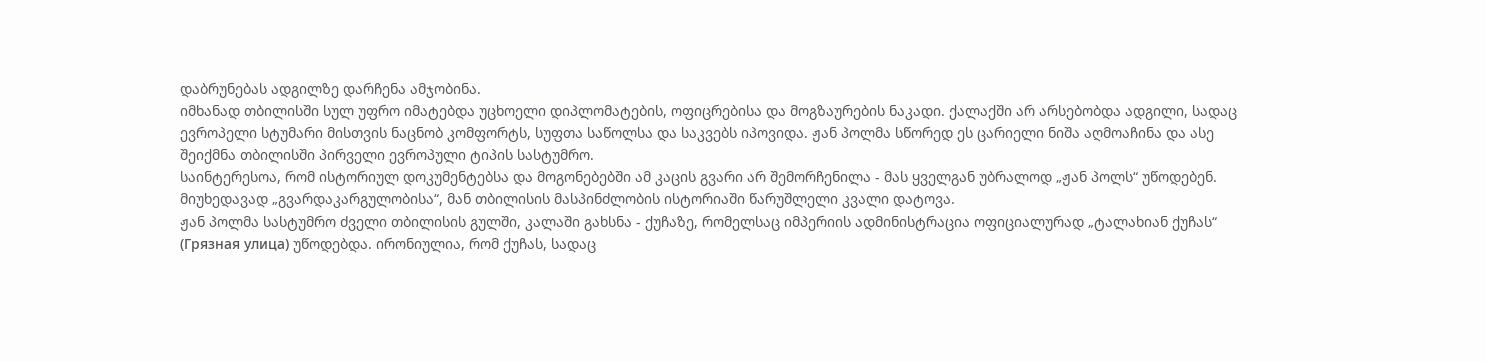დაბრუნებას ადგილზე დარჩენა ამჯობინა.
იმხანად თბილისში სულ უფრო იმატებდა უცხოელი დიპლომატების, ოფიცრებისა და მოგზაურების ნაკადი. ქალაქში არ არსებობდა ადგილი, სადაც ევროპელი სტუმარი მისთვის ნაცნობ კომფორტს, სუფთა საწოლსა და საკვებს იპოვიდა. ჟან პოლმა სწორედ ეს ცარიელი ნიშა აღმოაჩინა და ასე შეიქმნა თბილისში პირველი ევროპული ტიპის სასტუმრო.
საინტერესოა, რომ ისტორიულ დოკუმენტებსა და მოგონებებში ამ კაცის გვარი არ შემორჩენილა - მას ყველგან უბრალოდ „ჟან პოლს“ უწოდებენ. მიუხედავად „გვარდაკარგულობისა“, მან თბილისის მასპინძლობის ისტორიაში წარუშლელი კვალი დატოვა.
ჟან პოლმა სასტუმრო ძველი თბილისის გულში, კალაში გახსნა - ქუჩაზე, რომელსაც იმპერიის ადმინისტრაცია ოფიციალურად „ტალახიან ქუჩას“ (Грязная улица) უწოდებდა. ირონიულია, რომ ქუჩას, სადაც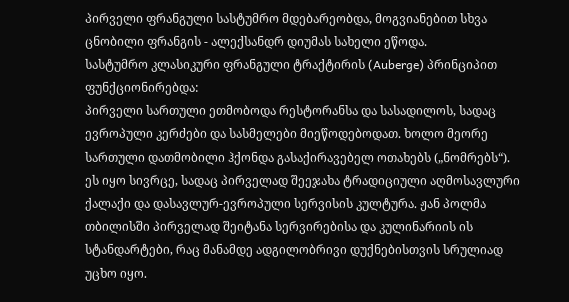პირველი ფრანგული სასტუმრო მდებარეობდა, მოგვიანებით სხვა ცნობილი ფრანგის - ალექსანდრ დიუმას სახელი ეწოდა.
სასტუმრო კლასიკური ფრანგული ტრაქტირის (Auberge) პრინციპით ფუნქციონირებდა:
პირველი სართული ეთმობოდა რესტორანსა და სასადილოს, სადაც ევროპული კერძები და სასმელები მიეწოდებოდათ. ხოლო მეორე სართული დათმობილი ჰქონდა გასაქირავებელ ოთახებს („ნომრებს“).
ეს იყო სივრცე, სადაც პირველად შეეჯახა ტრადიციული აღმოსავლური ქალაქი და დასავლურ-ევროპული სერვისის კულტურა. ჟან პოლმა თბილისში პირველად შეიტანა სერვირებისა და კულინარიის ის სტანდარტები, რაც მანამდე ადგილობრივი დუქნებისთვის სრულიად უცხო იყო.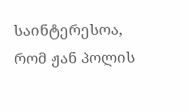საინტერესოა, რომ ჟან პოლის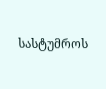სასტუმროს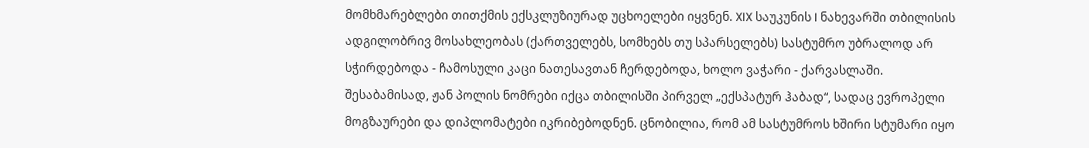მომხმარებლები თითქმის ექსკლუზიურად უცხოელები იყვნენ. XIX საუკუნის I ნახევარში თბილისის ადგილობრივ მოსახლეობას (ქართველებს, სომხებს თუ სპარსელებს) სასტუმრო უბრალოდ არ სჭირდებოდა - ჩამოსული კაცი ნათესავთან ჩერდებოდა, ხოლო ვაჭარი - ქარვასლაში.
შესაბამისად, ჟან პოლის ნომრები იქცა თბილისში პირველ „ექსპატურ ჰაბად“, სადაც ევროპელი მოგზაურები და დიპლომატები იკრიბებოდნენ. ცნობილია, რომ ამ სასტუმროს ხშირი სტუმარი იყო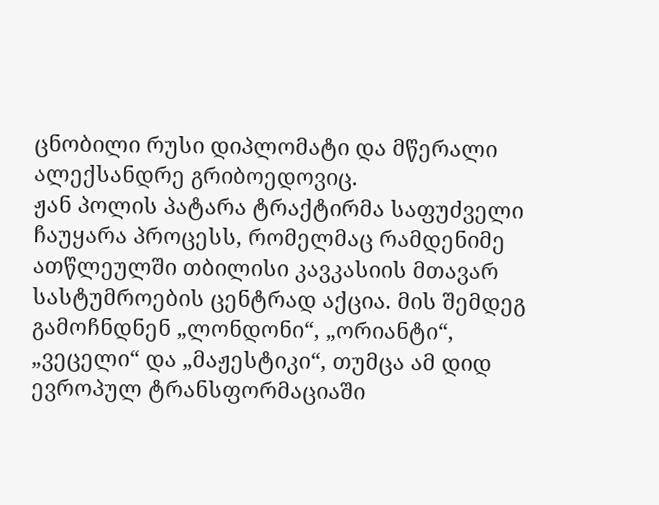ცნობილი რუსი დიპლომატი და მწერალი ალექსანდრე გრიბოედოვიც.
ჟან პოლის პატარა ტრაქტირმა საფუძველი ჩაუყარა პროცესს, რომელმაც რამდენიმე ათწლეულში თბილისი კავკასიის მთავარ სასტუმროების ცენტრად აქცია. მის შემდეგ გამოჩნდნენ „ლონდონი“, „ორიანტი“, „ვეცელი“ და „მაჟესტიკი“, თუმცა ამ დიდ ევროპულ ტრანსფორმაციაში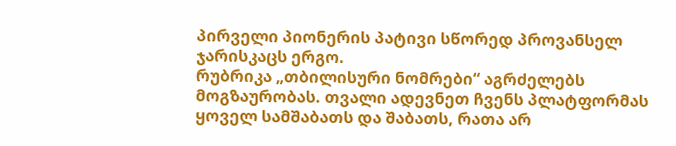პირველი პიონერის პატივი სწორედ პროვანსელ ჯარისკაცს ერგო.
რუბრიკა „თბილისური ნომრები“ აგრძელებს მოგზაურობას. თვალი ადევნეთ ჩვენს პლატფორმას ყოველ სამშაბათს და შაბათს, რათა არ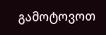გამოტოვოთ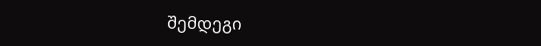შემდეგი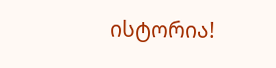ისტორია!